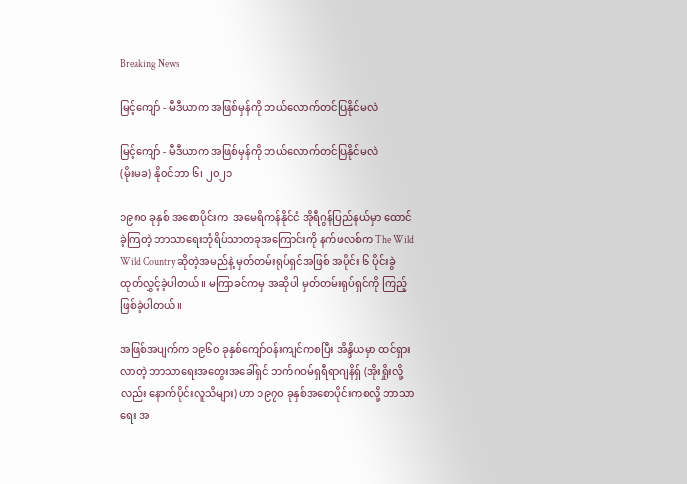Breaking News

မြင့်ကျော် - မီဒီယာက အဖြစ်မှန်ကို ဘယ်လောက်တင်ပြနိုင်မလဲ

မြင့်ကျော် - မီဒီယာက အဖြစ်မှန်ကို ဘယ်လောက်တင်ပြနိုင်မလဲ
(မိုးမခ) နို၀င်ဘာ ၆၊ ၂၀၂၁

၁၉၈၀ ခုနှစ် အစောပိုင်းက  အမေရိကန်နိုင်ငံ အိုရီဂွန်ပြည်နယ်မှာ ထောင်ခဲ့ကြတဲ့ ဘာသာရေးဘုံရိပ်သာတခုအကြောင်းကို နက်ဖလစ်က The Wild Wild Country ဆိုတဲ့အမည်နဲ့ မှတ်တမ်းရုပ်ရှင်အဖြစ် အပိုင်း ၆ ပိုင်းခွဲထုတ်လွှင့်ခဲ့ပါတယ်။ မကြာခင်ကမှ အဆိုပါ မှတ်တမ်းရုပ်ရှင်ကို ကြည့်ဖြစ်ခဲ့ပါတယ်။

အဖြစ်အပျက်က ၁၉၆၀ ခုနှစ်ကျော်ဝန်းကျင်ကစပြီး အိန္ဒိယမှာ ထင်ရှားလာတဲ့ ဘာသာရေးအတွေးအခေါ်ရှင် ဘက်ဂဝမ်ရှရီရာဂျနိရှ် (အိုးရှိုးလို့လည်း နောက်ပိုင်းလူသိများ) ဟာ ၁၉၇၀ ခုနှစ်အစောပိုင်းကစလို့ ဘာသာရေး အ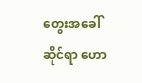တွေးအခေါ်ဆိုင်ရာ ဟော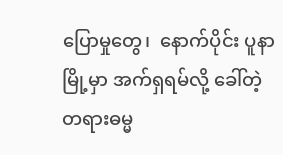ပြောမှုတွေ၊  နောက်ပိုင်း ပူနာမြို့မှာ အက်ရှရမ်လို့ ခေါ်တဲ့ တရားဓမ္မ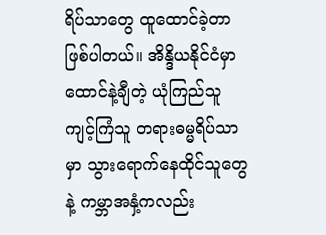ရိပ်သာတွေ ထူထောင်ခဲ့တာ ဖြစ်ပါတယ်။ အိန္ဒိယနိုင်ငံမှာ ထောင်နဲ့ချီတဲ့ ယုံကြည်သူ ကျင့်ကြံသူ တရားဓမ္မရိပ်သာမှာ သွားရောက်နေထိုင်သူတွေနဲ့ ကမ္ဘာအနှံ့ကလည်း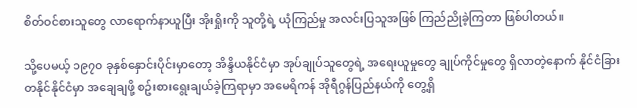စိတ်ဝင်စားသူတွေ လာရောက်နာယူပြီး အိုးရှိုးကို သူတို့ရဲ့ ယုံကြည်မှု အလင်းပြသူအဖြစ် ကြည်ညိုခဲ့ကြတာ ဖြစ်ပါတယ်။

သို့ပေမယ့် ၁၉၇၀ ခုနှစ်နှောင်းပိုင်းမှာတော့ အိန္ဒိယနိုင်ငံမှာ အုပ်ချုပ်သူတွေရဲ့ အရေးယူမှုတွေ ချုပ်ကိုင်မှုတွေ ရှိလာတဲ့နောက် နိုင်ငံခြား တနိုင်နိုင်ငံမှာ အချေချဖို့ စဥ်းစားရွေးချယ်ခဲ့ကြရာမှာ အမေရိကန် အိုရီဂွန်ပြည်နယ်ကို တွေ့ရှိ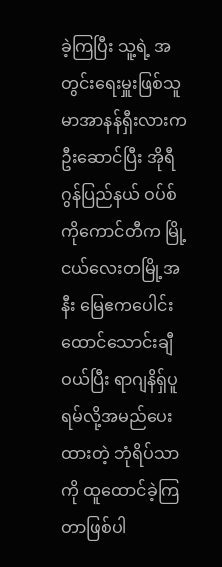ခဲ့ကြပြီး သူ့ရဲ့ အတွင်းရေးမှူးဖြစ်သူ မာအာနန်ရှီးလားက ဦးဆောင်ပြီး အိုရီဂွန်ပြည်နယ် ဝပ်စ်ကိုကောင်တီက မြို့ငယ်လေးတမြို့အနီး မြေဧကပေါင်း ထောင်သောင်းချီဝယ်ပြီး ရာဂျနိရှ်ပူရမ်လို့အမည်ပေးထားတဲ့ ဘုံရိပ်သာကို ထူထောင်ခဲ့ကြတာဖြစ်ပါ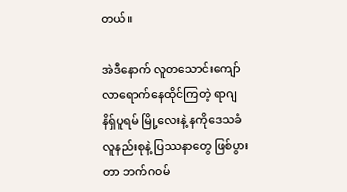တယ်။

အဲဒီနောက် လူတသောင်းကျော် လာရောက်နေထိုင်ကြတဲ့ ရာဂျနိရှ်ပူရမ် မြို့လေးနဲ့ နကိုဒေသခံ လူနည်းစုနဲ့ ပြဿနာတွေ ဖြစ်ပွားတာ ဘက်ဂဝမ်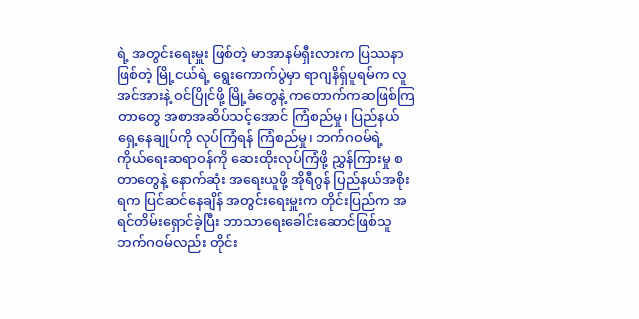ရဲ့ အတွင်းရေးမှူး ဖြစ်တဲ့ မာအာနမ်ရှီးလားက ပြဿနာဖြစ်တဲ့ မြို့ငယ်ရဲ့ ရွေးကောက်ပွဲမှာ ရာဂျနိရှ်ပူရမ်က လူအင်အားနဲ့ ဝင်ပြိုင်ဖို့ မြို့ခံတွေနဲ့ ကတောက်ကဆဖြစ်ကြတာတွေ အစာအဆိပ်သင့်အောင် ကြံစည်မှု၊ ပြည်နယ် ရှေ့နေချုပ်ကို လုပ်ကြံရန် ကြံစည်မှု၊ ဘက်ဂဝမ်ရဲ့ ကိုယ်ရေးဆရာဝန်ကို ဆေးထိုးလုပ်ကြံဖို့ ညွှန်ကြားမှု စတာတွေနဲ့ နောက်ဆုံး အရေးယူဖို့ အိုရီဂွန် ပြည်နယ်အစိုးရက ပြင်ဆင်နေချိန် အတွင်းရေးမှူးက တိုင်းပြည်က အရင်တိမ်းရှောင်ခဲ့ပြီး ဘာသာရေးခေါင်းဆောင်ဖြစ်သူ ဘက်ဂဝမ်လည်း တိုင်း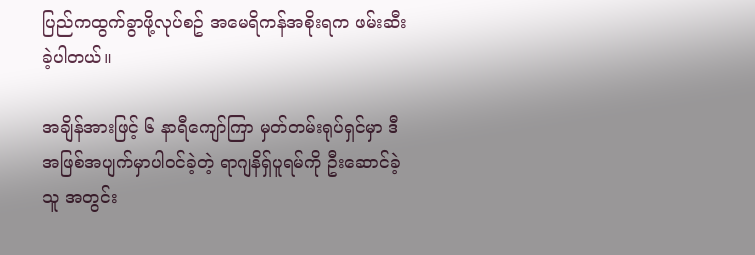ပြည်ကထွက်ခွာဖို့လုပ်စဥ် အမေရိကန်အစိုးရက ဖမ်းဆီးခဲ့ပါတယ်။

အချိန်အားဖြင့် ၆ နာရီကျော်ကြာ မှတ်တမ်းရုပ်ရှင်မှာ ဒီအဖြစ်အပျက်မှာပါဝင်ခဲ့တဲ့ ရာဂျနိရှ်ပူရမ်ကို ဦးဆောင်ခဲ့သူ အတွင်း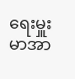ရေးမှူး မာအာ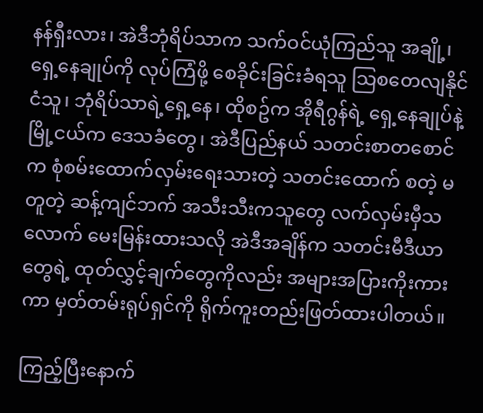နန်ရှီးလား၊ အဲဒီဘုံရိပ်သာက သက်ဝင်ယုံကြည်သူ အချို့၊ ရှေ့နေချုပ်ကို လုပ်ကြံဖို့ စေခိုင်းခြင်းခံရသူ သြစတေလျနိုင်ငံသူ၊ ဘုံရိပ်သာရဲ့ရှေ့နေ၊ ထိုစဥ်က အိုရီဂွန်ရဲ့ ရှေ့နေချုပ်နဲ့ မြို့ငယ်က ဒေသခံတွေ၊ အဲဒီပြည်နယ် သတင်းစာတစောင်က စုံစမ်းထောက်လှမ်းရေးသားတဲ့ သတင်းထောက် စတဲ့ မတူတဲ့ ဆန့်ကျင်ဘက် အသီးသီးကသူတွေ လက်လှမ်းမှီသလောက် မေးမြန်းထားသလို အဲဒီအချိန်က သတင်းမီဒီယာတွေရဲ့ ထုတ်လွှင့်ချက်တွေကိုလည်း အများအပြားကိုးကားကာ မှတ်တမ်းရုပ်ရှင်ကို ရိုက်ကူးတည်းဖြတ်ထားပါတယ်။

ကြည့်ပြီးနောက်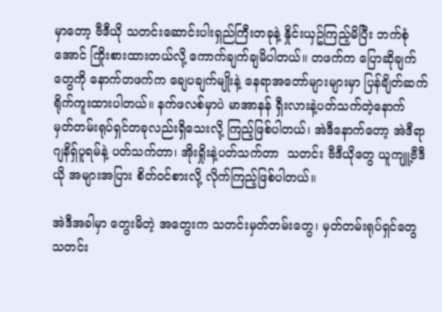မှာတော့ ဗီဒီယို သတင်းဆောင်းပါးရှည်ကြီးတခုနဲ့ နှိုင်းယှဥ်ကြည့်မိပြီး ဘက်စုံအောင် ကြိုးစားထားတယ်လို့ ကောက်ချက်ချမိပါတယ်။ တဖက်က ပြောဆိုချက်တွေကို နောက်တဖက်က ချေပချက်မျိုးနဲ့ နေရာအတော်များများမှာ ပြန်ချိတ်ဆက် ရိုက်ကူးထားပါတယ်။ နက်ဖလစ်မှာပဲ မာအာနန် ရှီးလားနဲ့ပတ်သက်တဲ့နောက် မှတ်တမ်းရုပ်ရှင်တခုလည်းရှိသေးလို့ ကြည့်ဖြစ်ပါတယ်၊ အဲဒီနောက်တော့ အဲဒီရာဂျနိရှ်ပူရမ်နဲ့ ပတ်သက်တာ၊ အိုးရှိုးနဲ့ပတ်သက်တာ  သတင်း ဗီဒီယိုတွေ ယူကျူ့ဗီဒီယို အများအပြား စိတ်ဝင်စားလို့ လိုက်ကြည့်ဖြစ်ပါတယ်။

အဲဒီအခါမှာ တွေးမိတဲ့ အတွေးက သတင်းမှတ်တမ်းတွေ၊ မှတ်တမ်းရုပ်ရှင်တွေ သတင်း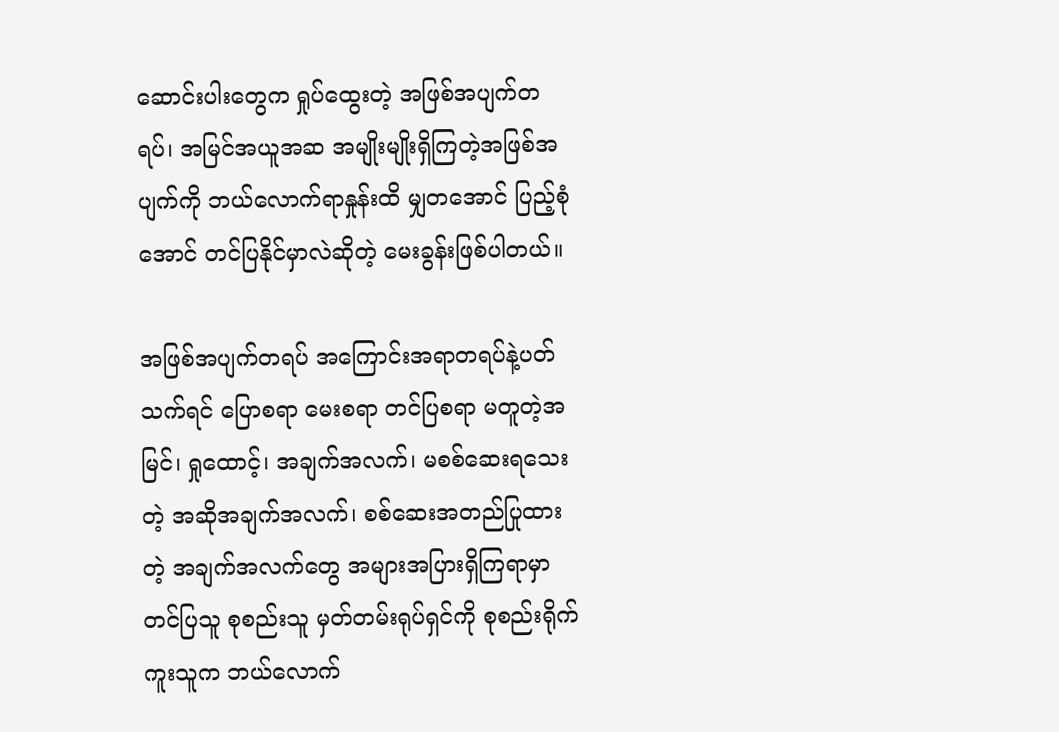ဆောင်းပါးတွေက ရှုပ်ထွေးတဲ့ အဖြစ်အပျက်တရပ်၊ အမြင်အယူအဆ အမျိုးမျိုးရှိကြတဲ့အဖြစ်အပျက်ကို ဘယ်လောက်ရာနှုန်းထိ မျှတအောင် ပြည့်စုံအောင် တင်ပြနိုင်မှာလဲဆိုတဲ့ မေးခွန်းဖြစ်ပါတယ်။

အဖြစ်အပျက်တရပ် အကြောင်းအရာတရပ်နဲ့ပတ်သက်ရင် ပြောစရာ မေးစရာ တင်ပြစရာ မတူတဲ့အမြင်၊ ရှုထောင့်၊ အချက်အလက်၊ မစစ်ဆေးရသေးတဲ့ အဆိုအချက်အလက်၊ စစ်ဆေးအတည်ပြုထားတဲ့ အချက်အလက်တွေ အများအပြားရှိကြရာမှာ တင်ပြသူ စုစည်းသူ မှတ်တမ်းရုပ်ရှင်ကို စုစည်းရိုက်ကူးသူက ဘယ်လောက်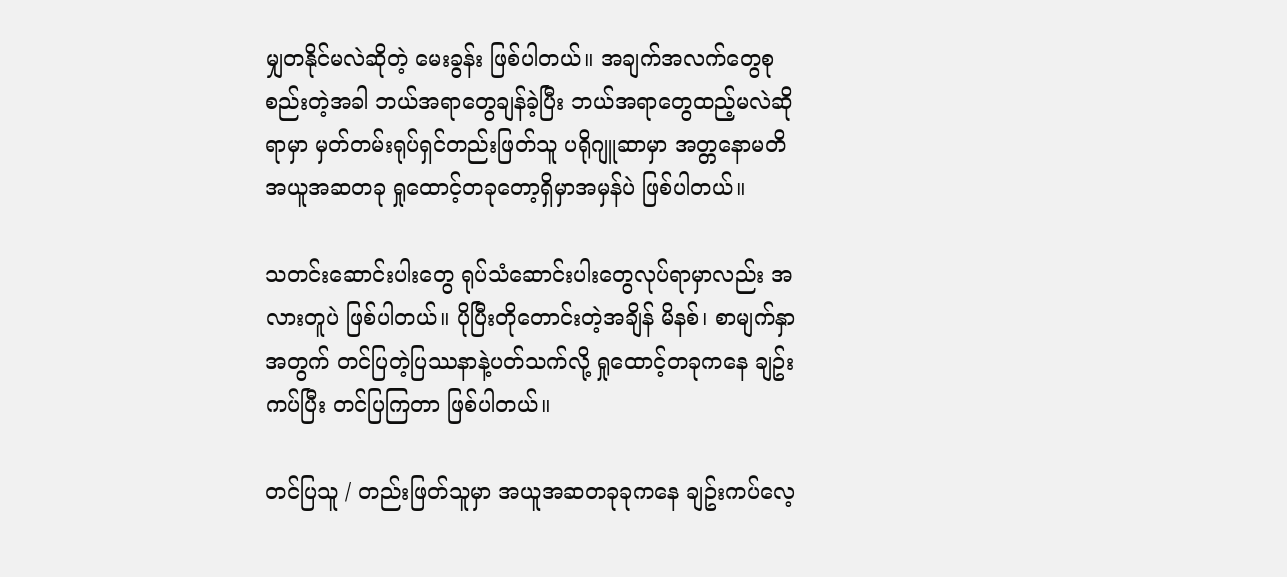မျှတနိုင်မလဲဆိုတဲ့ မေးခွန်း ဖြစ်ပါတယ်။ အချက်အလက်တွေစုစည်းတဲ့အခါ ဘယ်အရာတွေချန်ခဲ့ပြီး ဘယ်အရာတွေထည့်မလဲဆိုရာမှာ မှတ်တမ်းရုပ်ရှင်တည်းဖြတ်သူ ပရိုဂျူဆာမှာ အတ္တနောမတိ အယူအဆတခု ရှုထောင့်တခုတော့ရှိမှာအမှန်ပဲ ဖြစ်ပါတယ်။

သတင်းဆောင်းပါးတွေ ရုပ်သံဆောင်းပါးတွေလုပ်ရာမှာလည်း အလားတူပဲ ဖြစ်ပါတယ်။ ပိုပြီးတိုတောင်းတဲ့အချိန် မိနစ်၊ စာမျက်နှာအတွက် တင်ပြတဲ့ပြဿနာနဲ့ပတ်သက်လို့ ရှုထောင့်တခုကနေ ချဥ်းကပ်ပြီး တင်ပြကြတာ ဖြစ်ပါတယ်။

တင်ပြသူ / တည်းဖြတ်သူမှာ အယူအဆတခုခုကနေ ချဥ်းကပ်လေ့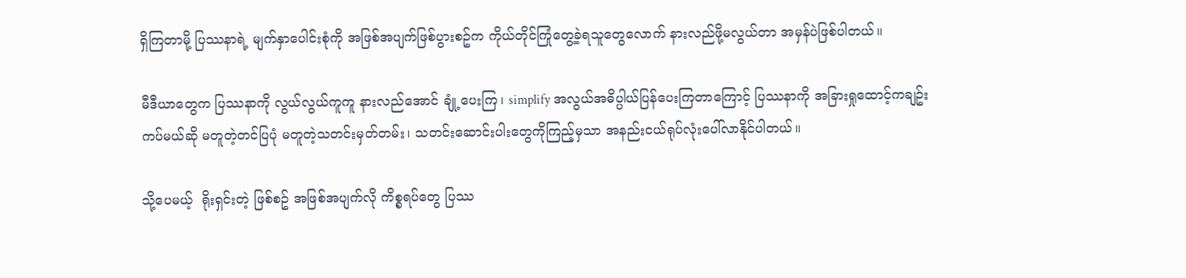ရှိကြတာမို့ ပြဿနာရဲ့ မျက်နှာပေါင်းစုံကို အဖြစ်အပျက်ဖြစ်ပွားစဥ်က ကိုယ်တိုင်ကြုံတွေ့ခဲ့ရသူတွေလောက် နားလည်ဖို့မလွယ်တာ အမှန်ပဲဖြစ်ပါတယ်။

မီဒီယာတွေက ပြဿနာကို လွယ်လွယ်ကူကူ နားလည်အောင် ချုံ့ပေးကြ၊ simplify အလွယ်အဓိပ္ပါယ်ပြန်ပေးကြတာကြောင့် ပြဿနာကို အခြားရှုထောင့်ကချဥ်းကပ်မယ်ဆို မတူတဲ့တင်ပြပုံ မတူတဲ့သတင်းမှတ်တမ်း၊ သတင်းဆောင်းပါးတွေကိုကြည့်မှသာ အနည်းငယ်ရုပ်လုံးပေါ်လာနိုင်ပါတယ်။

သို့ပေမယ့်  ရိုးရှင်းတဲ့ ဖြစ်စဥ် အဖြစ်အပျက်လို ကိစ္စရပ်တွေ ပြဿ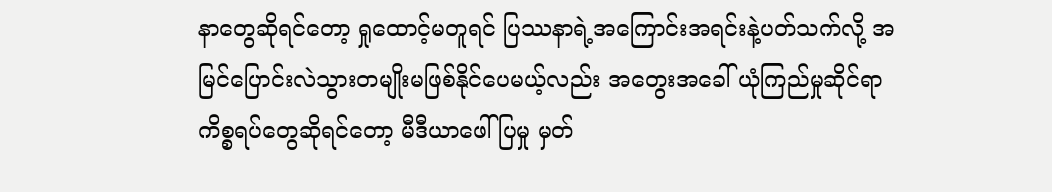နာတွေဆိုရင်တော့ ရှုထောင့်မတူရင် ပြဿနာရဲ့အကြောင်းအရင်းနဲ့ပတ်သက်လို့ အမြင်ပြောင်းလဲသွားတမျိုးမဖြစ်နိုင်ပေမယ့်လည်း အတွေးအခေါ် ယုံကြည်မှုဆိုင်ရာကိစ္စရပ်တွေဆိုရင်တော့ မီဒီယာဖေါ်ပြမှု မှတ်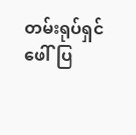တမ်းရုပ်ရှင်ဖေါ်ပြ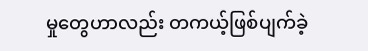မှုတွေဟာလည်း တကယ့်ဖြစ်ပျက်ခဲ့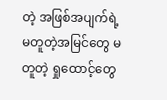တဲ့ အဖြစ်အပျက်ရဲ့ မတူတဲ့အမြင်တွေ မတူတဲ့ ရှုထောင့်တွေ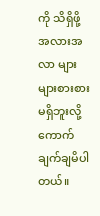ကို သိရှိဖို့ အလားအလာ များများစားစားမရှိဘူးလို့ ကောက်ချက်ချမိပါတယ်။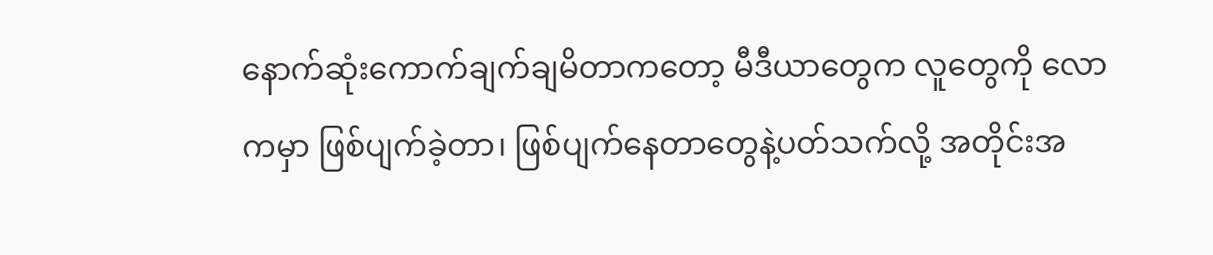နောက်ဆုံးကောက်ချက်ချမိတာကတော့ မီဒီယာတွေက လူတွေကို လောကမှာ ဖြစ်ပျက်ခဲ့တာ၊ ဖြစ်ပျက်နေတာတွေနဲ့ပတ်သက်လို့ အတိုင်းအ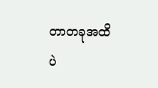တာတခုအထိပဲ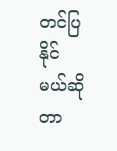တင်ပြနိုင်မယ်ဆိုတာ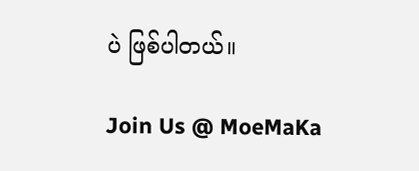ပဲ ဖြစ်ပါတယ်။

Join Us @ MoeMaKa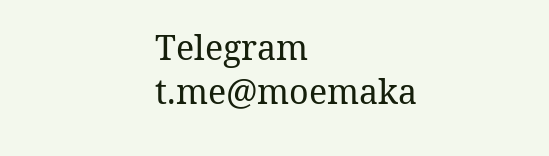Telegram
t.me@moemaka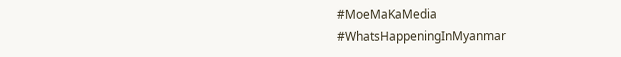#MoeMaKaMedia
#WhatsHappeningInMyanmar